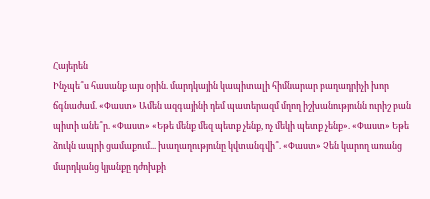Հայերեն
Ինչպե՞ս հասանք այս օրին. մարդկային կապիտալի հիմնարար բաղադրիչի խոր ճգնաժամ. «Փաստ» Ամեն ազգայինի դեմ պատերազմ մղող իշխանությունն ուրիշ բան պիտի անե՞ր. «Փաստ» «Եթե մենք մեզ պետք չենք, ոչ մեկի պետք չենք». «Փաստ» Եթե ձուկն ապրի ցամաքում... խաղաղությունը կվտանգվի՞. «Փաստ» Չեն կարող առանց մարդկանց կյանքը դժոխքի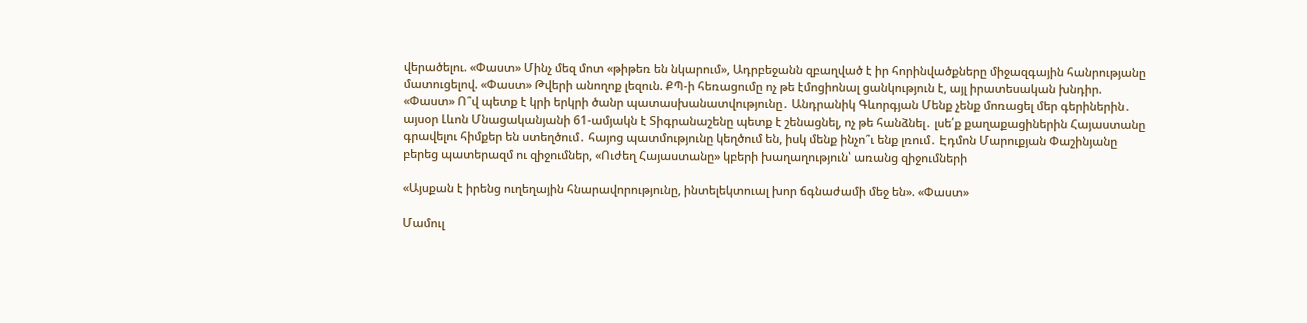վերածելու. «Փաստ» Մինչ մեզ մոտ «թիթեռ են նկարում», Ադրբեջանն զբաղված է իր հորինվածքները միջազգային հանրությանը մատուցելով. «Փաստ» Թվերի անողոք լեզուն. ՔՊ-ի հեռացումը ոչ թե էմոցիոնալ ցանկություն է, այլ իրատեսական խնդիր. «Փաստ» Ո՞վ պետք է կրի երկրի ծանր պատասխանատվությունը․ Անդրանիկ Գևորգյան Մենք չենք մոռացել մեր գերիներին․ այսօր Լևոն Մնացականյանի 61-ամյակն է Տիգրանաշենը պետք է շենացնել, ոչ թե հանձնել․ լսե՛ք քաղաքացիներին Հայաստանը գրավելու հիմքեր են ստեղծում․ հայոց պատմությունը կեղծում են, իսկ մենք ինչո՞ւ ենք լռում․ Էդմոն Մարուքյան Փաշինյանը բերեց պատերազմ ու զիջումներ, «Ուժեղ Հայաստանը» կբերի խաղաղություն՝ առանց զիջումների

«Այսքան է իրենց ուղեղային հնարավորությունը, ինտելեկտուալ խոր ճգնաժամի մեջ են». «Փաստ»

Մամուլ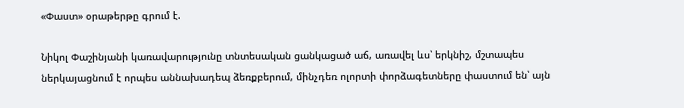«Փաստ» օրաթերթը գրում է.

Նիկոլ Փաշինյանի կառավարությունը տնտեսական ցանկացած աճ, առավել ևս՝ երկնիշ, մշտապես ներկայացնում է որպես աննախադեպ ձեռքբերում, մինչդեռ ոլորտի փորձագետները փաստում են՝ այն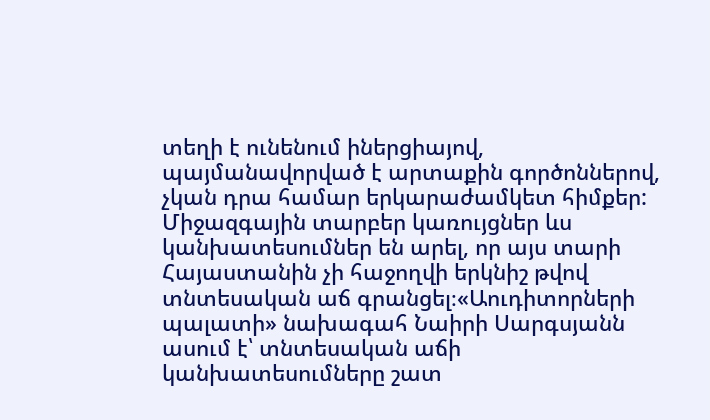տեղի է ունենում իներցիայով, պայմանավորված է արտաքին գործոններով, չկան դրա համար երկարաժամկետ հիմքեր: Միջազգային տարբեր կառույցներ ևս կանխատեսումներ են արել, որ այս տարի Հայաստանին չի հաջողվի երկնիշ թվով տնտեսական աճ գրանցել։«Աուդիտորների պալատի» նախագահ Նաիրի Սարգսյանն ասում է՝ տնտեսական աճի կանխատեսումները շատ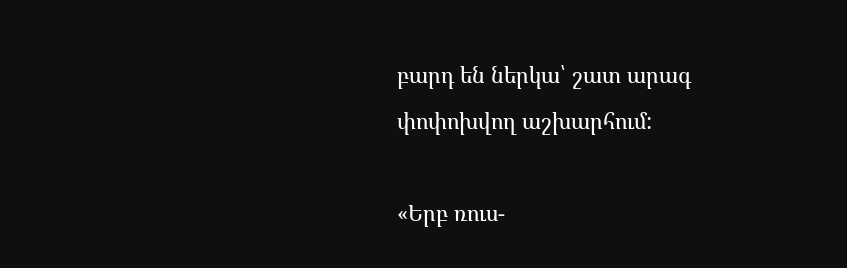բարդ են ներկա՝ շատ արագ փոփոխվող աշխարհում:

«Երբ ռուս-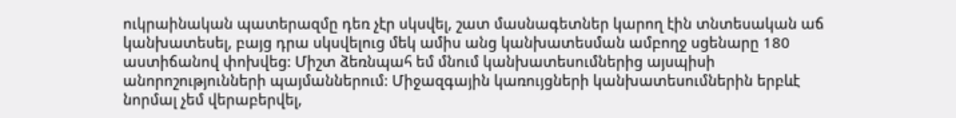ուկրաինական պատերազմը դեռ չէր սկսվել, շատ մասնագետներ կարող էին տնտեսական աճ կանխատեսել, բայց դրա սկսվելուց մեկ ամիս անց կանխատեսման ամբողջ սցենարը 180 աստիճանով փոխվեց: Միշտ ձեռնպահ եմ մնում կանխատեսումներից այսպիսի անորոշությունների պայմաններում: Միջազգային կառույցների կանխատեսումներին երբևէ նորմալ չեմ վերաբերվել,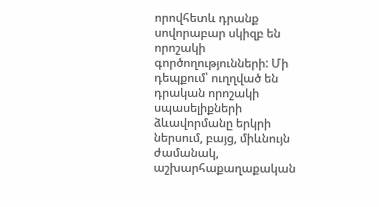որովհետև դրանք սովորաբար սկիզբ են որոշակի գործողությունների: Մի դեպքում՝ ուղղված են դրական որոշակի սպասելիքների ձևավորմանը երկրի ներսում, բայց, միևնույն ժամանակ, աշխարհաքաղաքական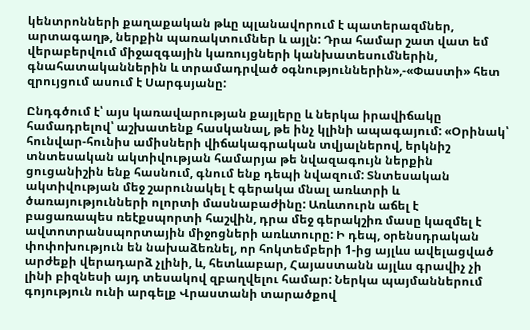կենտրոնների քաղաքական թևը պլանավորում է պատերազմներ, արտագաղթ, ներքին պառակտումներ և այլն: Դրա համար շատ վատ եմ վերաբերվում միջազգային կառույցների կանխատեսումներին, գնահատականներին և տրամադրված օգնություններին»,-«Փաստի» հետ զրույցում ասում է Սարգսյանը:

Ընդգծում է՝ այս կառավարության քայլերը և ներկա իրավիճակը համադրելով՝ աշխատենք հասկանալ, թե ինչ կլինի ապագայում: «Օրինակ՝ հունվար-հունիս ամիսների վիճակագրական տվյալներով, երկնիշ տնտեսական ակտիվության համարյա թե նվազագույն ներքին ցուցանիշին ենք հասնում, գնում ենք դեպի նվազում: Տնտեսական ակտիվության մեջ շարունակել է գերակա մնալ առևտրի և ծառայությունների ոլորտի մասնաբաժինը: Առևտուրն աճել է բացառապես ռեէքսպորտի հաշվին, դրա մեջ գերակշիռ մասը կազմել է ավտոտրանսպորտային միջոցների առևտուրը: Ի դեպ, օրենսդրական փոփոխություն են նախաձեռնել, որ հոկտեմբերի 1-ից այլևս ավելացված արժեքի վերադարձ չլինի, և, հետևաբար, Հայաստանն այլևս գրավիչ չի լինի բիզնեսի այդ տեսակով զբաղվելու համար: Ներկա պայմաններում գոյություն ունի արգելք Վրաստանի տարածքով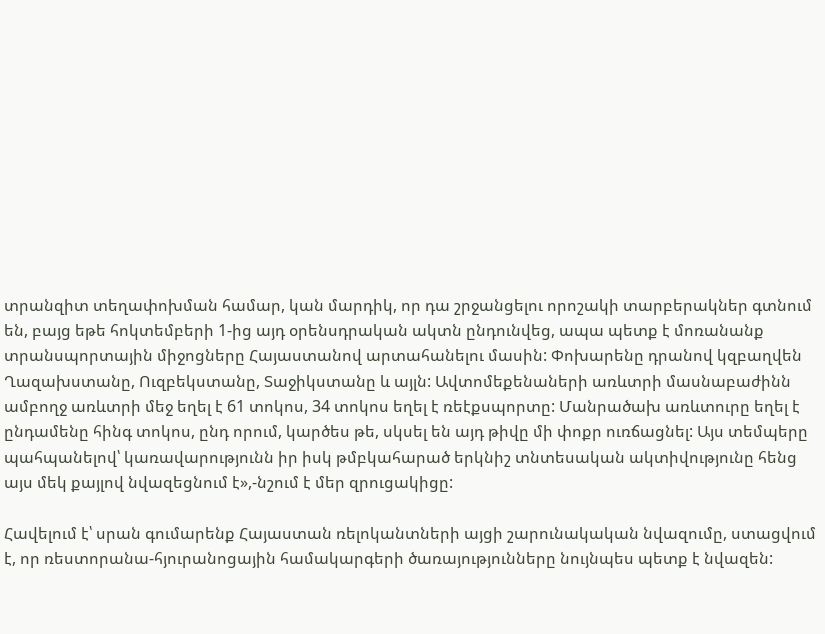տրանզիտ տեղափոխման համար, կան մարդիկ, որ դա շրջանցելու որոշակի տարբերակներ գտնում են, բայց եթե հոկտեմբերի 1-ից այդ օրենսդրական ակտն ընդունվեց, ապա պետք է մոռանանք տրանսպորտային միջոցները Հայաստանով արտահանելու մասին: Փոխարենը դրանով կզբաղվեն Ղազախստանը, Ուզբեկստանը, Տաջիկստանը և այլն: Ավտոմեքենաների առևտրի մասնաբաժինն ամբողջ առևտրի մեջ եղել է 61 տոկոս, 34 տոկոս եղել է ռեէքսպորտը: Մանրածախ առևտուրը եղել է ընդամենը հինգ տոկոս, ընդ որում, կարծես թե, սկսել են այդ թիվը մի փոքր ուռճացնել: Այս տեմպերը պահպանելով՝ կառավարությունն իր իսկ թմբկահարած երկնիշ տնտեսական ակտիվությունը հենց այս մեկ քայլով նվազեցնում է»,-նշում է մեր զրուցակիցը:

Հավելում է՝ սրան գումարենք Հայաստան ռելոկանտների այցի շարունակական նվազումը, ստացվում է, որ ռեստորանա-հյուրանոցային համակարգերի ծառայությունները նույնպես պետք է նվազեն: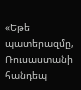«Եթե պատերազմը, Ռուսաստանի հանդեպ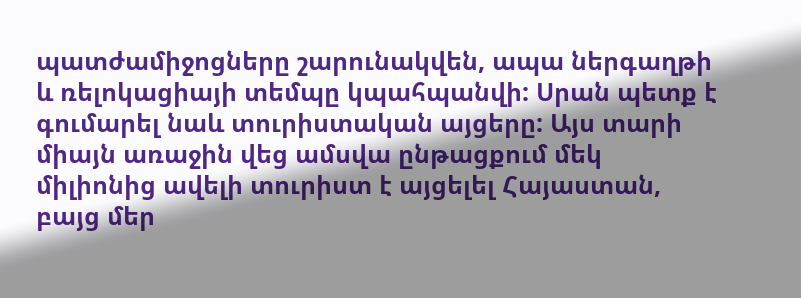պատժամիջոցները շարունակվեն, ապա ներգաղթի և ռելոկացիայի տեմպը կպահպանվի: Սրան պետք է գումարել նաև տուրիստական այցերը: Այս տարի միայն առաջին վեց ամսվա ընթացքում մեկ միլիոնից ավելի տուրիստ է այցելել Հայաստան, բայց մեր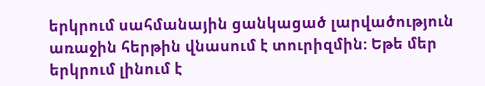երկրում սահմանային ցանկացած լարվածություն առաջին հերթին վնասում է տուրիզմին: Եթե մեր երկրում լինում է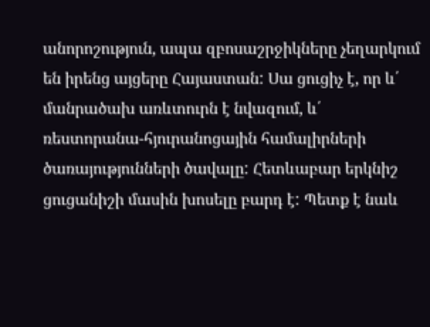անորոշություն, ապա զբոսաշրջիկները չեղարկում են իրենց այցերը Հայաստան: Սա ցուցիչ է, որ և՛ մանրածախ առևտուրն է նվազում, և՛ ռեստորանա-հյուրանոցային համալիրների ծառայությունների ծավալը: Հետևաբար երկնիշ ցուցանիշի մասին խոսելը բարդ է: Պետք է նաև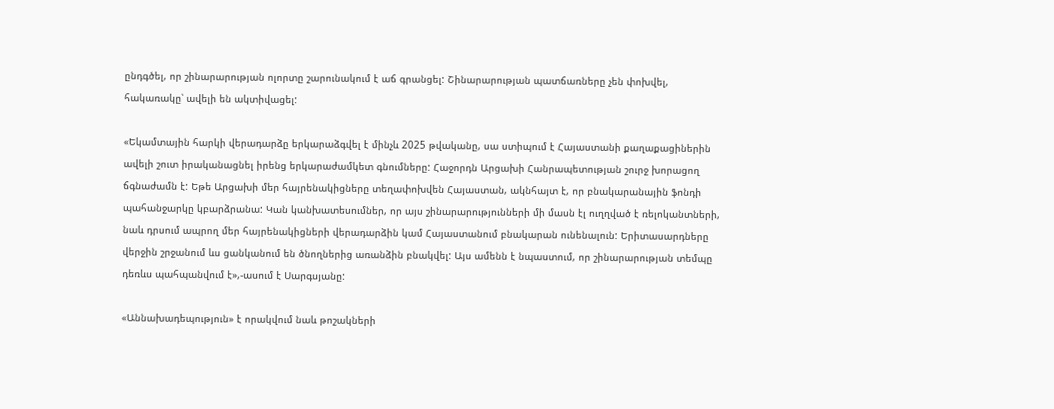ընդգծել, որ շինարարության ոլորտը շարունակում է աճ գրանցել: Շինարարության պատճառները չեն փոխվել, հակառակը՝ ավելի են ակտիվացել:

«Եկամտային հարկի վերադարձը երկարաձգվել է մինչև 2025 թվականը, սա ստիպում է Հայաստանի քաղաքացիներին ավելի շուտ իրականացնել իրենց երկարաժամկետ գնումները: Հաջորդն Արցախի Հանրապետության շուրջ խորացող ճգնաժամն է: Եթե Արցախի մեր հայրենակիցները տեղափոխվեն Հայաստան, ակնհայտ է, որ բնակարանային ֆոնդի պահանջարկը կբարձրանա: Կան կանխատեսումներ, որ այս շինարարությունների մի մասն էլ ուղղված է ռելոկանտների, նաև դրսում ապրող մեր հայրենակիցների վերադարձին կամ Հայաստանում բնակարան ունենալուն: Երիտասարդները վերջին շրջանում ևս ցանկանում են ծնողներից առանձին բնակվել: Այս ամենն է նպաստում, որ շինարարության տեմպը դեռևս պահպանվում է»,-ասում է Սարգսյանը:

«Աննախադեպություն» է որակվում նաև թոշակների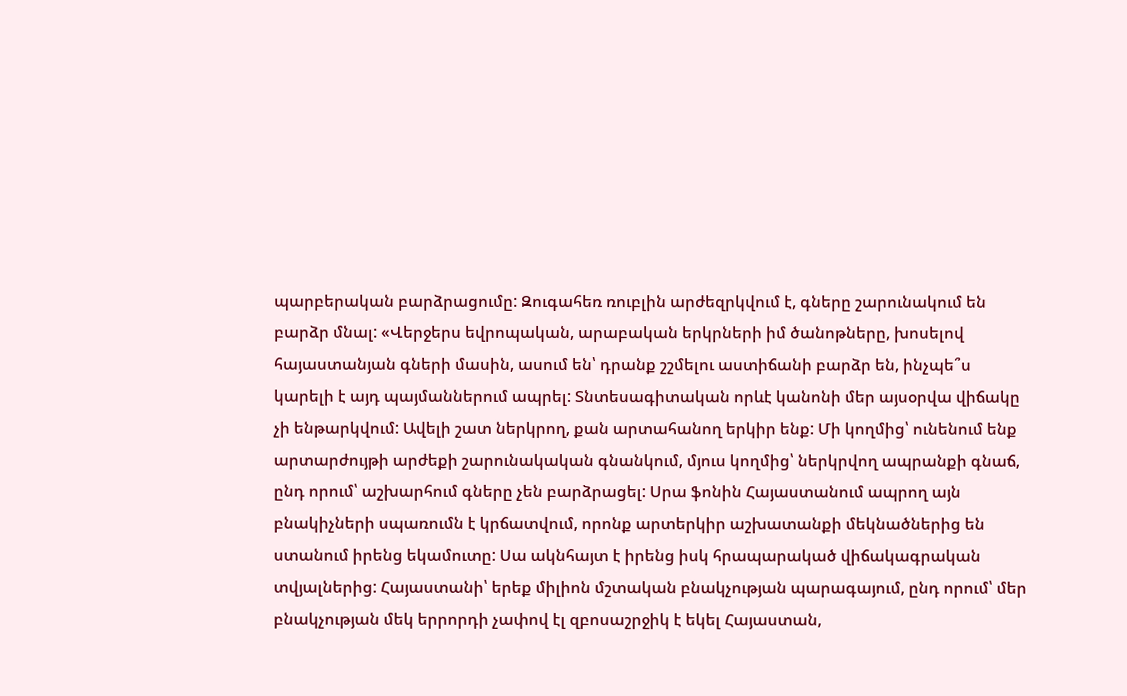պարբերական բարձրացումը: Զուգահեռ ռուբլին արժեզրկվում է, գները շարունակում են բարձր մնալ: «Վերջերս եվրոպական, արաբական երկրների իմ ծանոթները, խոսելով հայաստանյան գների մասին, ասում են՝ դրանք շշմելու աստիճանի բարձր են, ինչպե՞ս կարելի է այդ պայմաններում ապրել: Տնտեսագիտական որևէ կանոնի մեր այսօրվա վիճակը չի ենթարկվում: Ավելի շատ ներկրող, քան արտահանող երկիր ենք: Մի կողմից՝ ունենում ենք արտարժույթի արժեքի շարունակական գնանկում, մյուս կողմից՝ ներկրվող ապրանքի գնաճ, ընդ որում՝ աշխարհում գները չեն բարձրացել: Սրա ֆոնին Հայաստանում ապրող այն բնակիչների սպառումն է կրճատվում, որոնք արտերկիր աշխատանքի մեկնածներից են ստանում իրենց եկամուտը: Սա ակնհայտ է իրենց իսկ հրապարակած վիճակագրական տվյալներից: Հայաստանի՝ երեք միլիոն մշտական բնակչության պարագայում, ընդ որում՝ մեր բնակչության մեկ երրորդի չափով էլ զբոսաշրջիկ է եկել Հայաստան,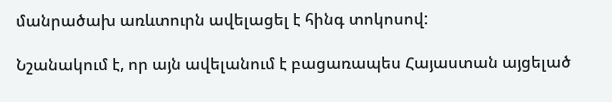մանրածախ առևտուրն ավելացել է հինգ տոկոսով:

Նշանակում է, որ այն ավելանում է բացառապես Հայաստան այցելած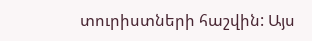տուրիստների հաշվին: Այս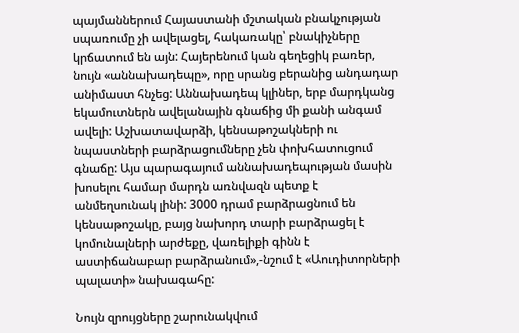պայմաններում Հայաստանի մշտական բնակչության սպառումը չի ավելացել, հակառակը՝ բնակիչները կրճատում են այն: Հայերենում կան գեղեցիկ բառեր, նույն «աննախադեպը», որը սրանց բերանից անդադար անիմաստ հնչեց: Աննախադեպ կլիներ, երբ մարդկանց եկամուտներն ավելանային գնաճից մի քանի անգամ ավելի: Աշխատավարձի, կենսաթոշակների ու նպաստների բարձրացումները չեն փոխհատուցում գնաճը: Այս պարագայում աննախադեպության մասին խոսելու համար մարդն առնվազն պետք է անմեղսունակ լինի: 3000 դրամ բարձրացնում են կենսաթոշակը, բայց նախորդ տարի բարձրացել է կոմունալների արժեքը, վառելիքի գինն է աստիճանաբար բարձրանում»,-նշում է «Աուդիտորների պալատի» նախագահը:

Նույն զրույցները շարունակվում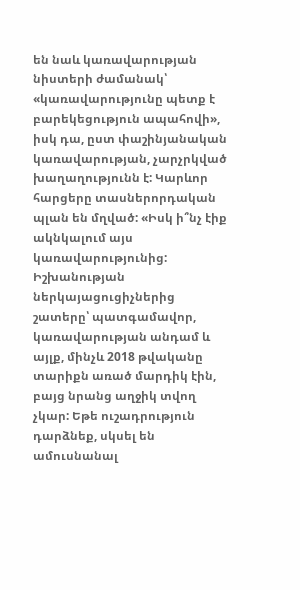են նաև կառավարության նիստերի ժամանակ՝ «կառավարությունը պետք է բարեկեցություն ապահովի», իսկ դա, ըստ փաշինյանական կառավարության, չարչրկված խաղաղությունն է: Կարևոր հարցերը տասներորդական պլան են մղված: «Իսկ ի՞նչ էիք ակնկալում այս կառավարությունից: Իշխանության ներկայացուցիչներից շատերը՝ պատգամավոր, կառավարության անդամ և այլք, մինչև 2018 թվականը տարիքն առած մարդիկ էին, բայց նրանց աղջիկ տվող չկար: Եթե ուշադրություն դարձնեք, սկսել են ամուսնանալ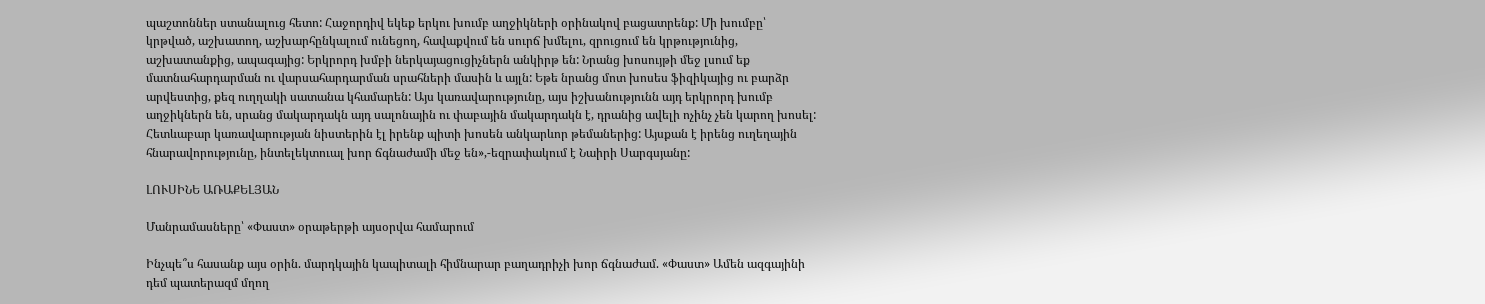պաշտոններ ստանալուց հետո: Հաջորդիվ եկեք երկու խումբ աղջիկների օրինակով բացատրենք: Մի խումբը՝ կրթված, աշխատող, աշխարհընկալում ունեցող, հավաքվում են սուրճ խմելու, զրուցում են կրթությունից, աշխատանքից, ապագայից: Երկրորդ խմբի ներկայացուցիչներն անկիրթ են: Նրանց խոսույթի մեջ լսում եք մատնահարդարման ու վարսահարդարման սրահների մասին և այլն: Եթե նրանց մոտ խոսես ֆիզիկայից ու բարձր արվեստից, քեզ ուղղակի սատանա կհամարեն: Այս կառավարությունը, այս իշխանությունն այդ երկրորդ խումբ աղջիկներն են, սրանց մակարդակն այդ սալոնային ու փաբային մակարդակն է, դրանից ավելի ոչինչ չեն կարող խոսել: Հետևաբար կառավարության նիստերին էլ իրենք պիտի խոսեն անկարևոր թեմաներից: Այսքան է իրենց ուղեղային հնարավորությունը, ինտելեկտուալ խոր ճգնաժամի մեջ են»,-եզրափակում է Նաիրի Սարգսյանը:

ԼՈՒՍԻՆԵ ԱՌԱՔԵԼՅԱՆ

Մանրամասները՝ «Փաստ» օրաթերթի այսօրվա համարում

Ինչպե՞ս հասանք այս օրին. մարդկային կապիտալի հիմնարար բաղադրիչի խոր ճգնաժամ. «Փաստ» Ամեն ազգայինի դեմ պատերազմ մղող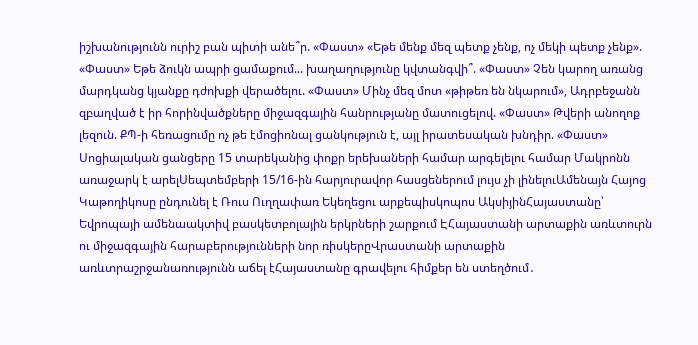իշխանությունն ուրիշ բան պիտի անե՞ր. «Փաստ» «Եթե մենք մեզ պետք չենք, ոչ մեկի պետք չենք». «Փաստ» Եթե ձուկն ապրի ցամաքում... խաղաղությունը կվտանգվի՞. «Փաստ» Չեն կարող առանց մարդկանց կյանքը դժոխքի վերածելու. «Փաստ» Մինչ մեզ մոտ «թիթեռ են նկարում», Ադրբեջանն զբաղված է իր հորինվածքները միջազգային հանրությանը մատուցելով. «Փաստ» Թվերի անողոք լեզուն. ՔՊ-ի հեռացումը ոչ թե էմոցիոնալ ցանկություն է, այլ իրատեսական խնդիր. «Փաստ» Սոցիալական ցանցերը 15 տարեկանից փոքր երեխաների համար արգելելու համար Մակրոնն առաջարկ է արելՍեպտեմբերի 15/16-ին հարյուրավոր հասցեներում լույս չի լինելուԱմենայն Հայոց Կաթողիկոսը ընդունել է Ռուս Ուղղափառ Եկեղեցու արքեպիսկոպոս ԱկսիյինՀայաստանը՝ Եվրոպայի ամենաակտիվ բասկետբոլային երկրների շարքում ԷՀայաստանի արտաքին առևտուրն ու միջազգային հարաբերությունների նոր ռիսկերըՎրաստանի արտաքին առևտրաշրջանառությունն աճել էՀայաստանը գրավելու հիմքեր են ստեղծում․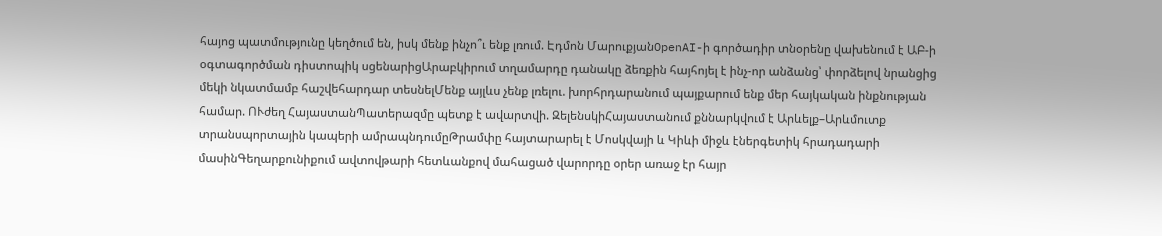հայոց պատմությունը կեղծում են, իսկ մենք ինչո՞ւ ենք լռում. Էդմոն ՄարուքյանOpenAI-ի գործադիր տնօրենը վախենում է ԱԲ-ի օգտագործման դիստոպիկ սցենարիցԱրաբկիրում տղամարդը դանակը ձեռքին հայհոյել է ինչ-որ անձանց՝ փորձելով նրանցից մեկի նկատմամբ հաշվեհարդար տեսնելՄենք այլևս չենք լռելու. խորհրդարանում պայքարում ենք մեր հայկական ինքնության համար. ՈՒժեղ ՀայաստանՊատերազմը պետք է ավարտվի. ԶելենսկիՀայաստանում քննարկվում է Արևելք–Արևմուտք տրանսպորտային կապերի ամրապնդումըԹրամփը հայտարարել է Մոսկվայի և Կիևի միջև էներգետիկ հրադադարի մասինԳեղարքունիքում ավտովթարի հետևանքով մահացած վարորդը օրեր առաջ էր հայր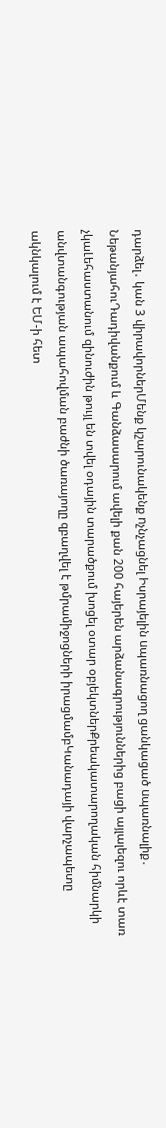դարձել․ կան 3 վիրավորներՄենք կշարունակենք nչնչացնել Իսրայելին uպառնացող ցանկացած uպառնալիք․ ՆեթանյահուԴադիվանքում և Գանձասարում ավելի քան 200 հայերեն արձանագրություններից բացի այլալեզու որևէ տառ չկաԼեհաստանում զինուժին թույլ են տվել օդային տարածքում խոցել օտար օբյեկտներՔրեակատարողական հիմնարկի անվտանգության ապահովման բաժնի ծառայողը զբաղվել է թմրամիջոցների իրացմամբԿանադայի վարչապետը ակնկալում է ԵՄ-ի հետ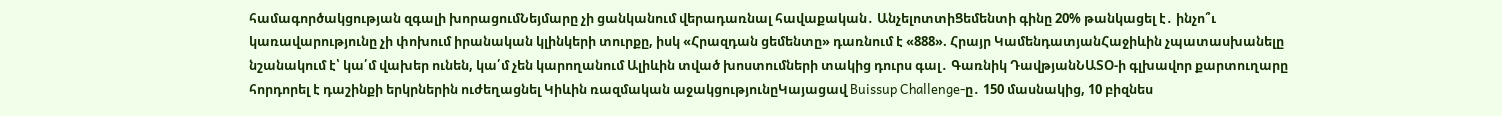համագործակցության զգալի խորացումՆեյմարը չի ցանկանում վերադառնալ հավաքական․ ԱնչելոտտիՑեմենտի գինը 20% թանկացել է․ ինչո՞ւ կառավարությունը չի փոխում իրանական կլինկերի տուրքը, իսկ «Հրազդան ցեմենտը» դառնում է «888». Հրայր ԿամենդատյանՀաջիևին չպատասխանելը նշանակում է՝ կա՛մ վախեր ունեն, կա՛մ չեն կարողանում Ալիևին տված խոստումների տակից դուրս գալ․ Գառնիկ ԴավթյանՆԱՏՕ-ի գլխավոր քարտուղարը հորդորել է դաշինքի երկրներին ուժեղացնել Կիևին ռազմական աջակցությունըԿայացավ Buissup Challenge-ը․ 150 մասնակից, 10 բիզնես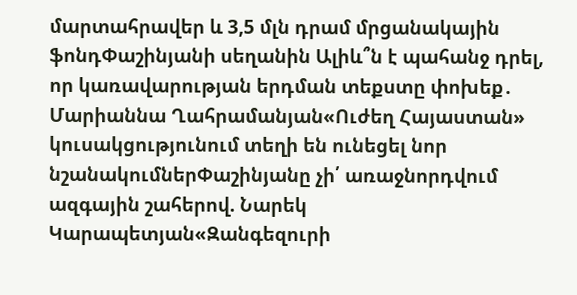մարտահրավեր և 3,5 մլն դրամ մրցանակային ֆոնդՓաշինյանի սեղանին Ալիև՞ն է պահանջ դրել, որ կառավարության երդման տեքստը փոխեք․ Մարիաննա Ղահրամանյան«Ուժեղ Հայաստան» կուսակցությունում տեղի են ունեցել նոր նշանակումներՓաշինյանը չի՛ առաջնորդվում ազգային շահերով. Նարեկ Կարապետյան«Զանգեզուրի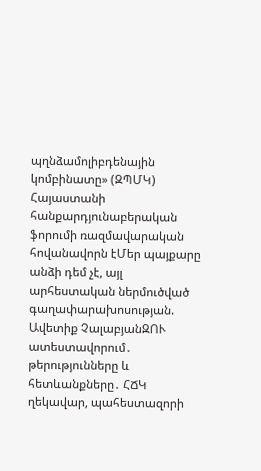պղնձամոլիբդենային կոմբինատը» (ԶՊՄԿ) Հայաստանի հանքարդյունաբերական ֆորումի ռազմավարական հովանավորն էՄեր պայքարը անձի դեմ չէ, այլ արհեստական ներմուծված գաղափարախոսության. Ավետիք ՉալաբյանԶՈՒ ատեստավորում․ թերությունները և հետևանքները․ ՀՃԿ ղեկավար, պահեստազորի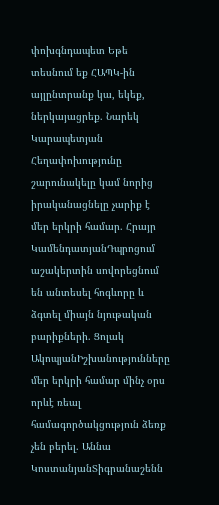փոխգնդապետ Եթե տեսնում եք ՀԱՊԿ-ին այլընտրանք կա, եկեք, ներկայացրեք. Նարեկ Կարապետյան Հեղափոխությունը շարունակելը կամ նորից իրականացնելը չարիք է մեր երկրի համար. Հրայր ԿամենդատյանԴպրոցում աշակերտին սովորեցնում են անտեսել հոգևորը և ձգտել միայն նյութական բարիքների. Ցոլակ ԱկոպյանԻշխանությունները մեր երկրի համար մինչ օրս որևէ ռեալ համագործակցություն ձեռք չեն բերել. Աննա ԿոստանյանՏիգրանաշենն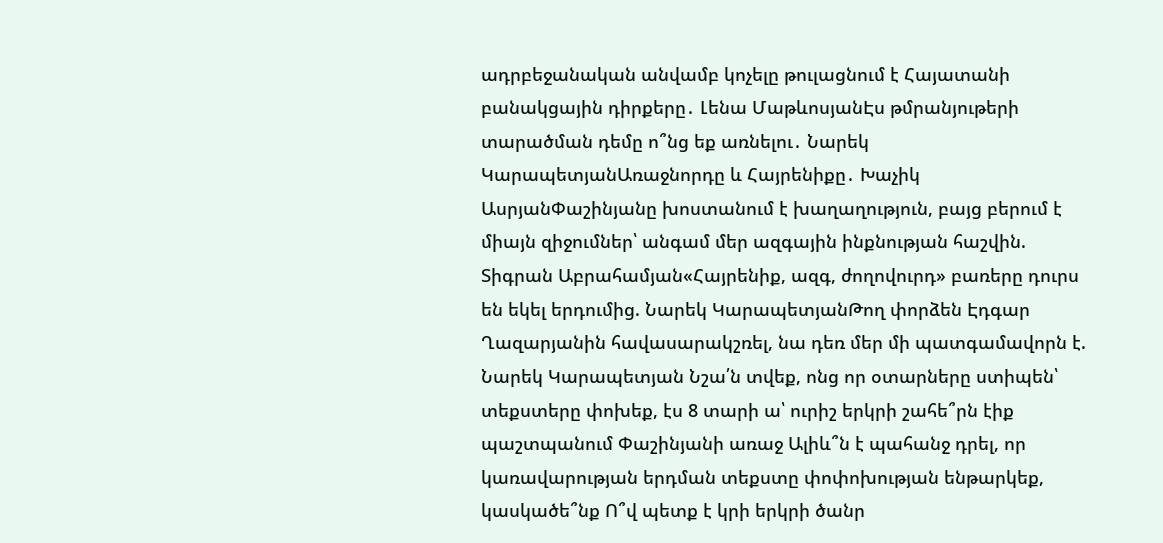ադրբեջանական անվամբ կոչելը թուլացնում է Հայատանի բանակցային դիրքերը․ Լենա ՄաթևոսյանԷս թմրանյութերի տարածման դեմը ո՞նց եք առնելու․ Նարեկ ԿարապետյանԱռաջնորդը և Հայրենիքը․ Խաչիկ ԱսրյանՓաշինյանը խոստանում է խաղաղություն, բայց բերում է միայն զիջումներ՝ անգամ մեր ազգային ինքնության հաշվին. Տիգրան Աբրահամյան«Հայրենիք, ազգ, ժողովուրդ» բառերը դուրս են եկել երդումից. Նարեկ ԿարապետյանԹող փորձեն Էդգար Ղազարյանին հավասարակշռել, նա դեռ մեր մի պատգամավորն է. Նարեկ Կարապետյան Նշա՛ն տվեք, ոնց որ օտարները ստիպեն՝ տեքստերը փոխեք, էս 8 տարի ա՝ ուրիշ երկրի շահե՞րն էիք պաշտպանում Փաշինյանի առաջ Ալիև՞ն է պահանջ դրել, որ կառավարության երդման տեքստը փոփոխության ենթարկեք, կասկածե՞նք Ո՞վ պետք է կրի երկրի ծանր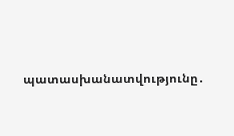պատասխանատվությունը․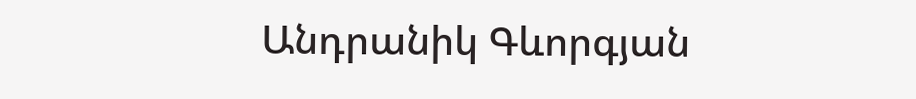Անդրանիկ Գևորգյան